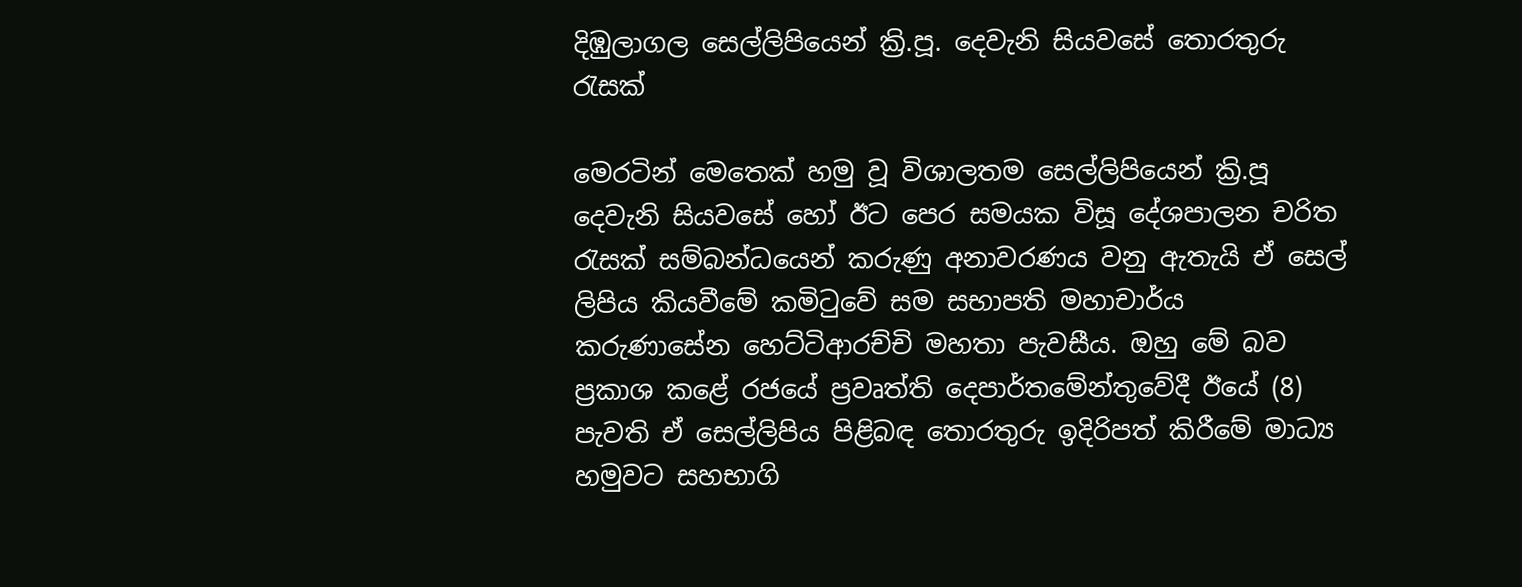දිඹුලාගල සෙල්ලිපියෙන් ක්‍රි.පූ. දෙවැනි සියවසේ තොරතුරු රැසක්

මෙරටින් මෙතෙක් හමු වූ විශාලතම සෙල්ලිපියෙන් ක්‍රි.පූ දෙවැනි සියවසේ හෝ ඊට පෙර සමයක විසූ දේශපාලන චරිත රැසක් සම්බන්ධයෙන් කරුණු අනාවරණය වනු ඇතැයි ඒ සෙල් ලිපිය කියවීමේ කමිටුවේ සම සභාපති මහාචාර්ය කරුණාසේන හෙට්ටිආරච්චි මහතා පැවසීය. ඔහු මේ බව ප්‍රකාශ කළේ රජයේ ප්‍රවෘත්ති දෙපාර්තමේන්තුවේදී ඊයේ (8) පැවති ඒ සෙල්ලිපිය පිළිබඳ තොරතුරු ඉදිරිපත් කිරීමේ මාධ්‍ය හමුවට සහභාගි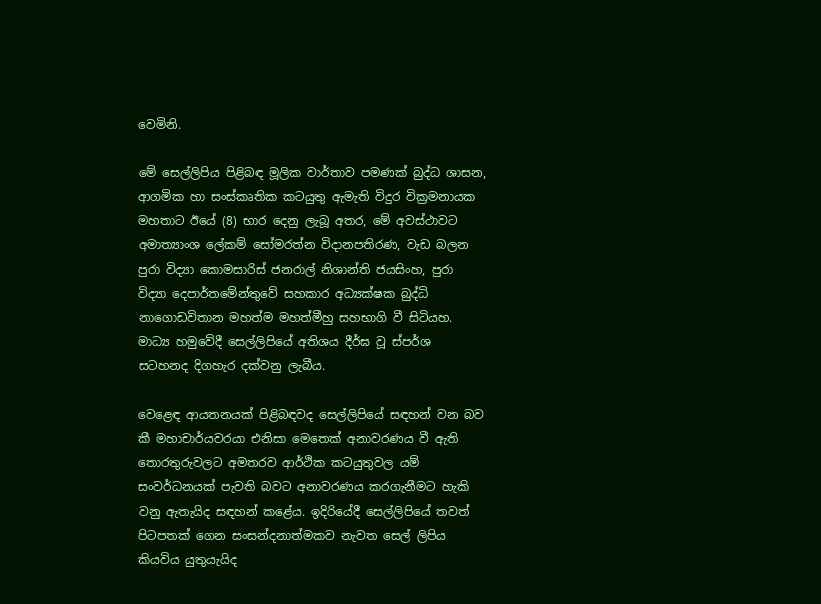වෙමිනි.

මේ සෙල්ලිපිය පිළිබඳ මූලික වාර්තාව පමණක් බුද්ධ ශාසන, ආගමික හා සංස්කෘතික කටයුතු ඇමැති විදුර වික්‍රමනායක මහතාට ඊයේ (8) භ‍ාර දෙනු ලැබූ අතර, මේ අවස්ථාවට අමාත්‍යාංශ ලේකම් සෝමරත්න විදානපතිරණ, වැඩ බලන පුරා විද්‍යා කොමසාරිස් ජනරාල් නිශාන්ති ජයසිංහ, පුරා විද්‍යා දෙපාර්තමේන්තුවේ සහකාර අධ්‍යක්ෂක බුද්ධි නාගොඩවිතාන මහත්ම මහත්මීහු සහභාගි වී සිටියහ. මාධ්‍ය හමුවේදී සෙල්ලිපියේ අතිශය දීර්ඝ වූ ස්පර්ශ සටහනද දිගහැර දක්වනු ලැබීය.

වෙළෙඳ ආයතනයක් පිළිබඳවද සෙල්ලිපියේ සඳහන් වන බව කී මහාචාර්යවරයා එනිසා මෙතෙක් අනාවරණය වී ඇති තොරතුරුවලට අමතරව ආර්ථික කටයුතුවල යම් සංවර්ධනයක් පැවති බවට අනාවරණය කරගැනීමට හැකි වනු ඇතැයිද සඳහන් කළේය. ඉදිරියේදී සෙල්ලිපියේ තවත් පිටපතක් ගෙන සංසන්දනාත්මකව නැවත සෙල් ලිපිය කියවිය යුතුයැයිද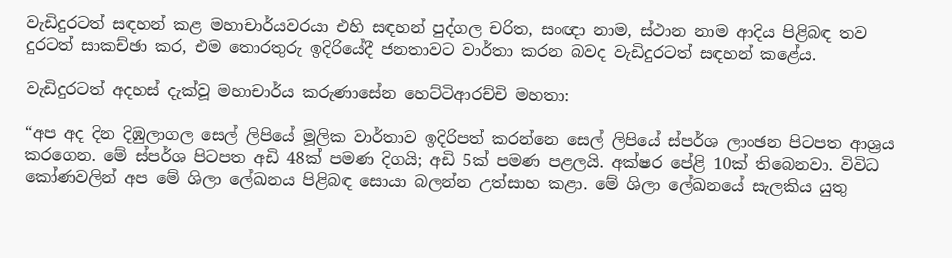වැඩිදුරටත් සඳහන් කළ මහාචාර්යවරයා එහි සඳහන් පුද්ගල චරිත, සංඥා නාම, ස්ථාන නාම ආදිය පිළිබඳ තව දුරටත් සාකච්ඡා කර, එම තොරතුරු ඉදිරියේදී ජනතාවට වාර්තා කරන බවද වැඩිදුරටත් සඳහන් කළේය.

වැඩිදුරටත් අදහස් දැක්වූ මහාචාර්ය කරුණාසේන හෙට්ටිආරච්චි මහතා:

“අප අද දින දිඹුලාගල සෙල් ලිපියේ මූලික වාර්තාව ඉදිරිපත් කරන්නෙ සෙල් ලිපියේ ස්පර්ශ ලාංඡන පිටපත ආශ්‍රය කරගෙන. මේ ස්පර්ශ පිටපත අඩි 48ක් පමණ දිගයි; අඩි 5ක් පමණ පළලයි. අක්ෂර පේළි 10ක් තිබෙනවා. විවිධ කෝණවලින් අප මේ ශිලා ලේඛනය පිළිබඳ සොයා බලන්න උත්සාහ කළා. මේ ශිලා ලේඛනයේ සැලකිය යුතු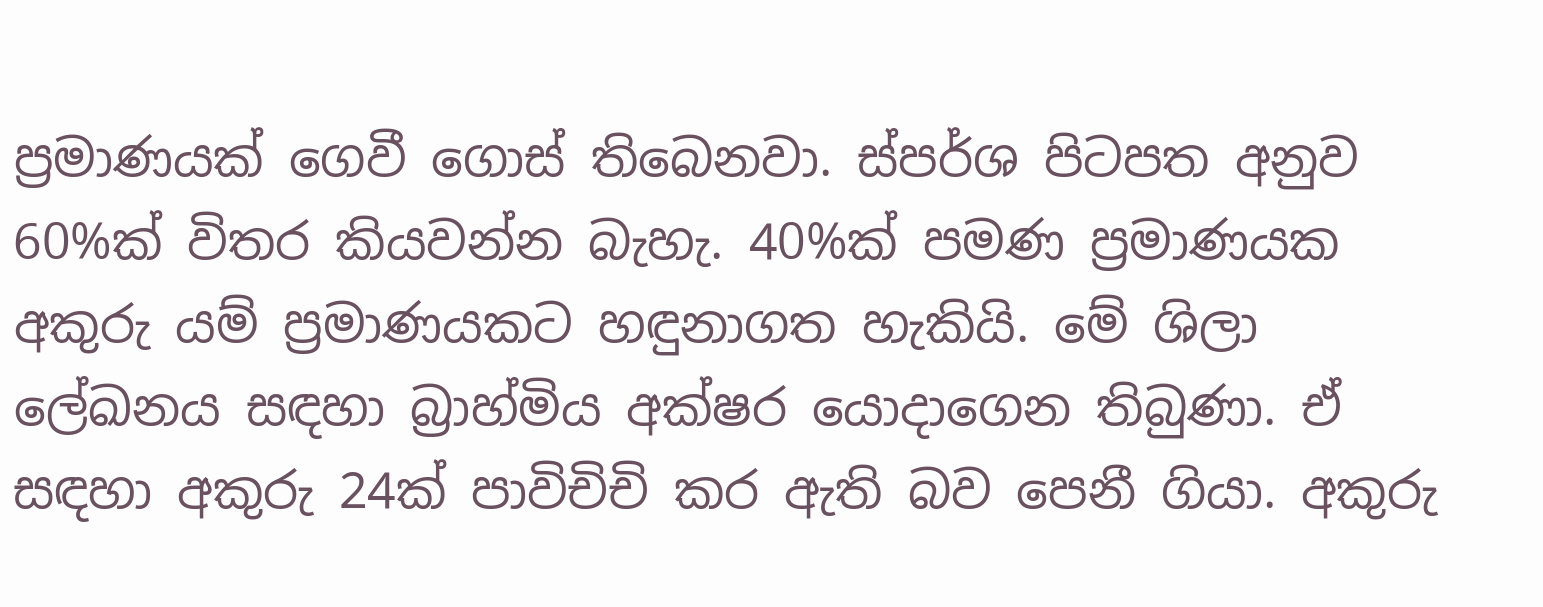ප්‍රමාණයක් ගෙවී ගොස් තිබෙනවා. ස්පර්ශ පිටපත අනුව 60%ක් විතර කියවන්න බැහැ. 40%ක් පමණ ප්‍රමාණයක අකුරු යම් ප්‍රමාණයකට හඳුනාගත හැකියි. මේ ශිලා ලේඛනය සඳහා බ්‍රාහ්මිය අක්ෂර යොදාගෙන තිබුණා. ඒ සඳහා අකුරු 24ක් පාවිචිචි කර ඇති බව පෙනී ගියා. අකුරු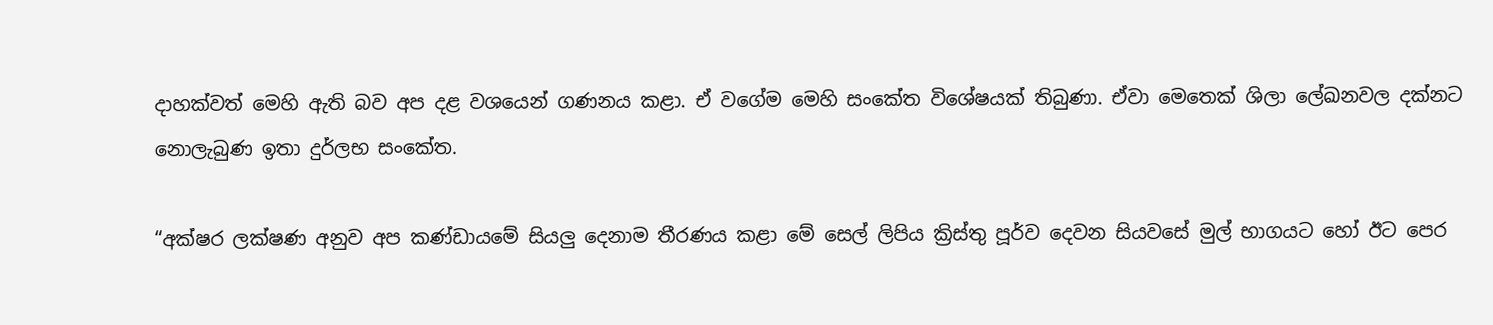දාහක්වත් මෙහි ඇති බව අප දළ වශයෙන් ගණනය කළා. ඒ වගේම මෙහි සංකේත විශේෂයක් තිබුණා. ඒවා මෙතෙක් ශිලා ලේඛනවල දක්නට නොලැබුණ ඉතා දුර්ලභ සංකේත.

“අක්ෂර ලක්ෂණ අනුව අප කණ්ඩායමේ සියලු දෙනාම තීරණය කළා මේ සෙල් ලිපිය ක්‍රිස්තු පූර්ව දෙවන සියවසේ මුල් භාගයට හෝ ඊට පෙර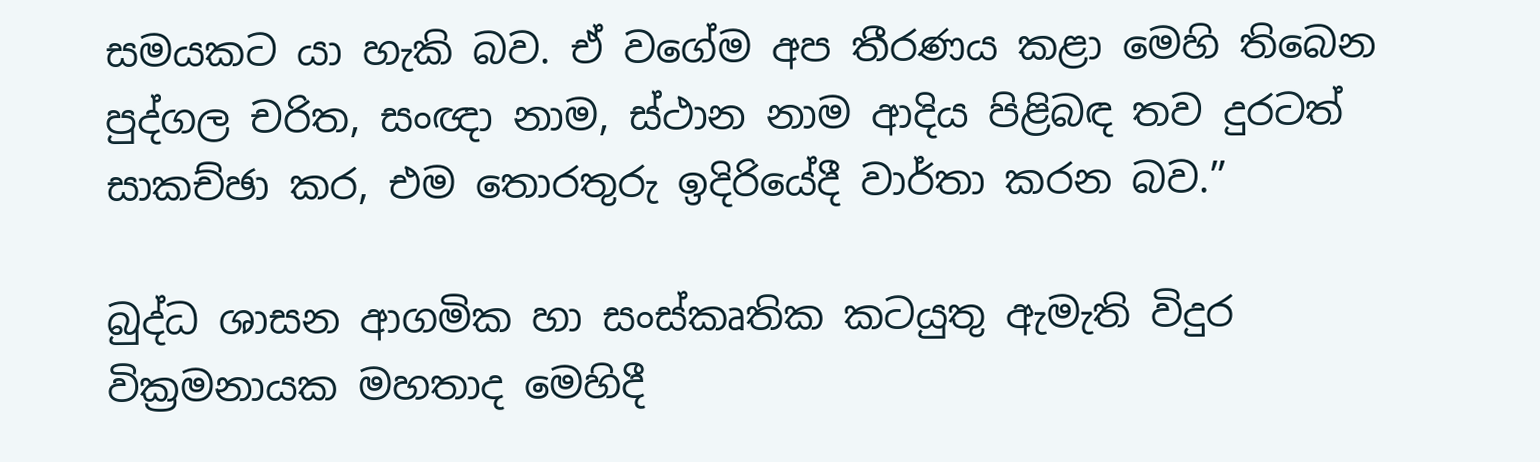සමයකට යා හැකි බව. ඒ වගේම අප තීරණය කළා මෙහි තිබෙන පුද්ගල චරිත, සංඥා නාම, ස්ථාන නාම ආදිය පිළිබඳ තව දුරටත් සාකච්ඡා කර, එම තොරතුරු ඉදිරියේදී වාර්තා කරන බව.”

බුද්ධ ශාසන ආගමික හා සංස්කෘතික කටයුතු ඇමැති විදුර වික්‍රමනායක මහතාද මෙහිදී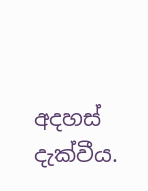අදහස් දැක්වීය.